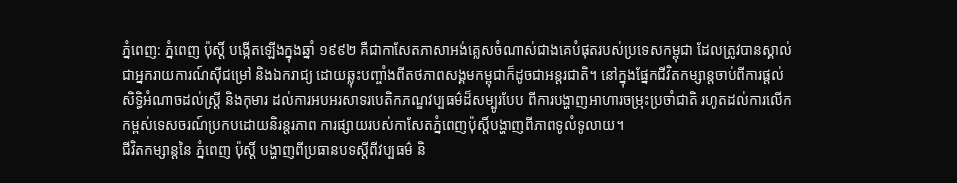ភ្នំពេញ: ភ្នំពេញ ប៉ុស្តិ៍ បង្កើតឡើងក្នុងឆ្នាំ ១៩៩២ គឺជាកាសែតភាសាអង់គ្លេសចំណាស់ជាងគេបំផុតរបស់ប្រទេសកម្ពុជា ដែលត្រូវបានស្គាល់ជាអ្នករាយការណ៍ស៊ីជម្រៅ និងឯករាជ្យ ដោយឆ្លុះបញ្ចាំងពីតថភាពសង្គមកម្ពុជាក៏ដូចជាអន្ដរជាតិ។ នៅក្នុងផ្នែកជីវិតកម្សាន្ដចាប់ពីការផ្តល់សិទ្ធិអំណាចដល់ស្ត្រី និងកុមារ ដល់ការអបអរសាទរបេតិកភណ្ឌវប្បធម៌ដ៏សម្បូរបែប ពីការបង្ហាញអាហារចម្រុះប្រចាំជាតិ រហូតដល់ការលើកកម្ពស់ទេសចរណ៍ប្រកបដោយនិរន្តរភាព ការផ្សាយរបស់កាសែតភ្នំពេញប៉ុស្តិ៍បង្ហាញពីភាពទូលំទូលាយ។
ជីវិតកម្សាន្ដនៃ ភ្នំពេញ ប៉ុស្តិ៍ បង្ហាញពីប្រធានបទស្តីពីវប្បធម៌ និ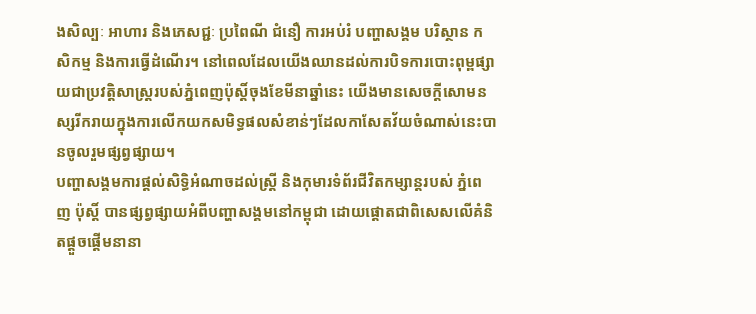ងសិល្បៈ អាហារ និងភេសជ្ជៈ ប្រពៃណី ជំនឿ ការអប់រំ បញ្ហាសង្គម បរិស្ថាន កសិកម្ម និងការធ្វើដំណើរ។ នៅពេលដែលយើងឈានដល់ការបិទការបោះពុម្ពផ្សាយជាប្រវត្តិសាស្ត្ររបស់ភ្នំពេញប៉ុស្តិ៍ចុងខែមីនាឆ្នាំនេះ យើងមានសេចក្តីសោមនស្សរីករាយក្នុងការលើកយកសមិទ្ធផលសំខាន់ៗដែលកាសែតវ័យចំណាស់នេះបានចូលរួមផ្សព្វផ្សាយ។
បញ្ហាសង្គមការផ្តល់សិទ្ធិអំណាចដល់ស្ត្រី និងកុមារទំព័រជីវិតកម្សាន្ដរបស់ ភ្នំពេញ ប៉ុស្តិ៍ បានផ្សព្វផ្សាយអំពីបញ្ហាសង្គមនៅកម្ពុជា ដោយផ្តោតជាពិសេសលើគំនិតផ្តួចផ្តើមនានា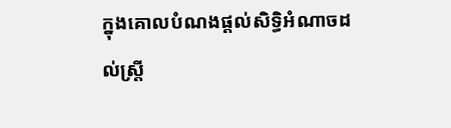ក្នុងគោលបំណងផ្តល់សិទ្ធិអំណាចដល់ស្ត្រី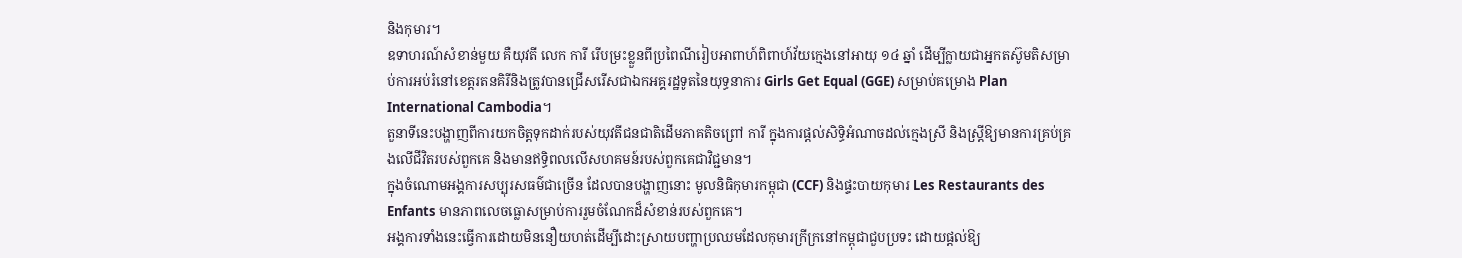និងកុមារ។
ឧទាហរណ៍សំខាន់មួយ គឺយុវតី លេក ការី រើបម្រះខ្លួនពីប្រពៃណីរៀបអាពាហ៍ពិពាហ៍វ័យក្មេងនៅអាយុ ១៤ ឆ្នាំ ដើម្បីក្លាយជាអ្នកតស៊ូមតិសម្រាប់ការអប់រំនៅខេត្តរតនគិរីនិងត្រូវបានជ្រើសរើសជាឯកអគ្គរដ្ឋទូតនៃយុទ្ធនាការ Girls Get Equal (GGE) សម្រាប់គម្រោង Plan International Cambodia។
តួនាទីនេះបង្ហាញពីការយកចិត្តទុកដាក់របស់យុវតីជនជាតិដើមភាគតិចព្រៅ ការី ក្នុងការផ្តល់សិទ្ធិអំណាចដល់ក្មេងស្រី និងស្ត្រីឱ្យមានការគ្រប់គ្រងលើជីវិតរបស់ពួកគេ និងមានឥទ្ធិពលលើសហគមន៍របស់ពួកគេជាវិជ្ជមាន។
ក្នុងចំណោមអង្គការសប្បុរសធម៌ជាច្រើន ដែលបានបង្ហាញនោះ មូលនិធិកុមារកម្ពុជា (CCF) និងផ្ទះបាយកុមារ Les Restaurants des Enfants មានភាពលេចធ្លោសម្រាប់ការរួមចំណែកដ៏សំខាន់របស់ពួកគេ។
អង្គការទាំងនេះធ្វើការដោយមិននឿយហត់ដើម្បីដោះស្រាយបញ្ហាប្រឈមដែលកុមារក្រីក្រនៅកម្ពុជាជួបប្រទះ ដោយផ្តល់ឱ្យ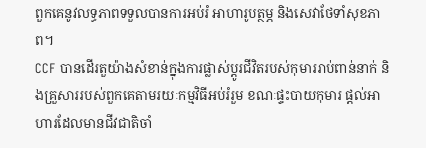ពួកគេនូវលទ្ធភាពទទួលបានការអប់រំ អាហារូបត្ថម្ភ និងសេវាថែទាំសុខភាព។
CCF បានដើរតួយ៉ាងសំខាន់ក្នុងការផ្លាស់ប្តូរជីវិតរបស់កុមាររាប់ពាន់នាក់ និងគ្រួសាររបស់ពួកគេតាមរយៈកម្មវិធីអប់រំរួម ខណៈផ្ទះបាយកុមារ ផ្តល់អាហារដែលមានជីវជាតិចាំ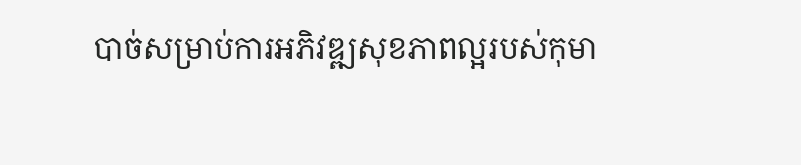បាច់សម្រាប់ការអភិវឌ្ឍសុខភាពល្អរបស់កុមា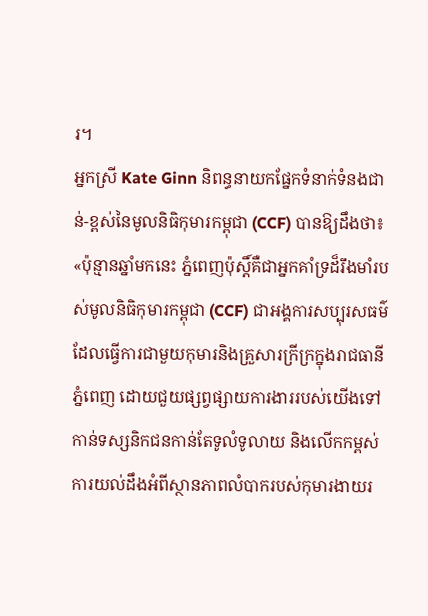រ។
អ្នកស្រី Kate Ginn និពន្ធនាយកផ្នែកទំនាក់ទំនងជាន់-ខ្ពស់នៃមូលនិធិកុមារកម្ពុជា (CCF) បានឱ្យដឹងថា៖ «ប៉ុន្មានឆ្នាំមកនេះ ភ្នំពេញប៉ុស្តិ៍គឺជាអ្នកគាំទ្រដ៏រឹងមាំរបស់មូលនិធិកុមារកម្ពុជា (CCF) ជាអង្គការសប្បុរសធម៌ដែលធ្វើការជាមួយកុមារនិងគ្រួសារក្រីក្រក្នុងរាជធានីភ្នំពេញ ដោយជួយផ្សព្វផ្សាយការងាររបស់យើងទៅកាន់ទស្សនិកជនកាន់តែទូលំទូលាយ និងលើកកម្ពស់ការយល់ដឹងអំពីស្ថានភាពលំបាករបស់កុមារងាយរ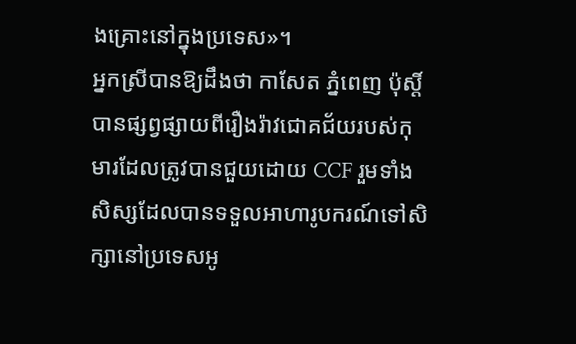ងគ្រោះនៅក្នុងប្រទេស»។
អ្នកស្រីបានឱ្យដឹងថា កាសែត ភ្នំពេញ ប៉ុស្ដិ៍ បានផ្សព្វផ្សាយពីរឿងរ៉ាវជោគជ័យរបស់កុមារដែលត្រូវបានជួយដោយ CCF រួមទាំងសិស្សដែលបានទទួលអាហារូបករណ៍ទៅសិក្សានៅប្រទេសអូ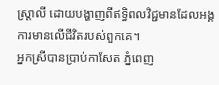ស្ត្រាលី ដោយបង្ហាញពីឥទ្ធិពលវិជ្ជមានដែលអង្គការមានលើជីវិតរបស់ពួកគេ។
អ្នកស្រីបានប្រាប់កាសែត ភ្នំពេញ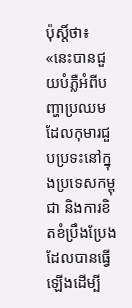ប៉ុស្តិ៍ថា៖ «នេះបានជួយបំភ្លឺអំពីបញ្ហាប្រឈមដែលកុមារជួបប្រទះនៅក្នុងប្រទេសកម្ពុជា និងការខិតខំប្រឹងប្រែងដែលបានធ្វើឡើងដើម្បី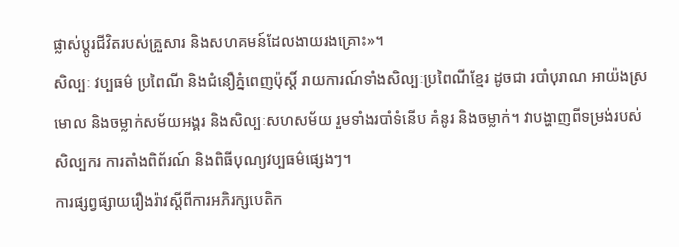ផ្លាស់ប្តូរជីវិតរបស់គ្រួសារ និងសហគមន៍ដែលងាយរងគ្រោះ»។
សិល្បៈ វប្បធម៌ ប្រពៃណី និងជំនឿភ្នំពេញប៉ុស្តិ៍ រាយការណ៍ទាំងសិល្បៈប្រពៃណីខ្មែរ ដូចជា របាំបុរាណ អាយ៉ងស្រមោល និងចម្លាក់សម័យអង្គរ និងសិល្បៈសហសម័យ រួមទាំងរបាំទំនើប គំនូរ និងចម្លាក់។ វាបង្ហាញពីទម្រង់របស់សិល្បករ ការតាំងពិព័រណ៍ និងពិធីបុណ្យវប្បធម៌ផ្សេងៗ។
ការផ្សព្វផ្សាយរឿងរ៉ាវស្តីពីការអភិរក្សបេតិក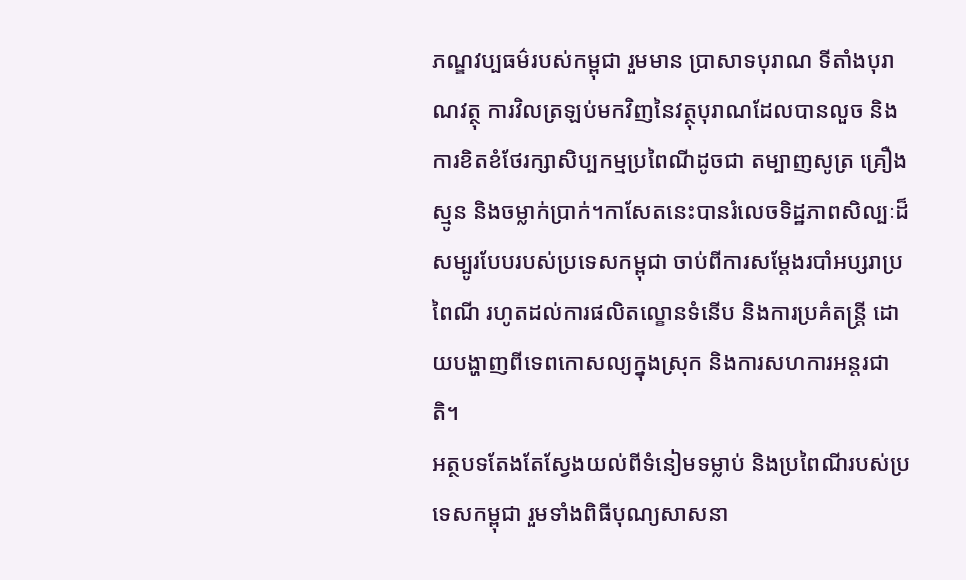ភណ្ឌវប្បធម៌របស់កម្ពុជា រួមមាន ប្រាសាទបុរាណ ទីតាំងបុរាណវត្ថុ ការវិលត្រឡប់មកវិញនៃវត្ថុបុរាណដែលបានលួច និងការខិតខំថែរក្សាសិប្បកម្មប្រពៃណីដូចជា តម្បាញសូត្រ គ្រឿងស្មូន និងចម្លាក់ប្រាក់។កាសែតនេះបានរំលេចទិដ្ឋភាពសិល្បៈដ៏សម្បូរបែបរបស់ប្រទេសកម្ពុជា ចាប់ពីការសម្តែងរបាំអប្សរាប្រពៃណី រហូតដល់ការផលិតល្ខោនទំនើប និងការប្រគំតន្ត្រី ដោយបង្ហាញពីទេពកោសល្យក្នុងស្រុក និងការសហការអន្តរជាតិ។
អត្ថបទតែងតែស្វែងយល់ពីទំនៀមទម្លាប់ និងប្រពៃណីរបស់ប្រទេសកម្ពុជា រួមទាំងពិធីបុណ្យសាសនា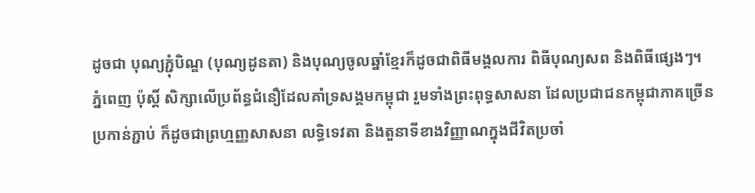ដូចជា បុណ្យភ្ជុំបិណ្ឌ (បុណ្យដូនតា) និងបុណ្យចូលឆ្នាំខ្មែរក៏ដូចជាពិធីមង្គលការ ពិធីបុណ្យសព និងពិធីផ្សេងៗ។
ភ្នំពេញ ប៉ុស្តិ៍ សិក្សាលើប្រព័ន្ធជំនឿដែលគាំទ្រសង្គមកម្ពុជា រួមទាំងព្រះពុទ្ធសាសនា ដែលប្រជាជនកម្ពុជាភាគច្រើនប្រកាន់ភ្ជាប់ ក៏ដូចជាព្រហ្មញ្ញសាសនា លទ្ធិទេវតា និងតួនាទីខាងវិញ្ញាណក្នុងជីវិតប្រចាំ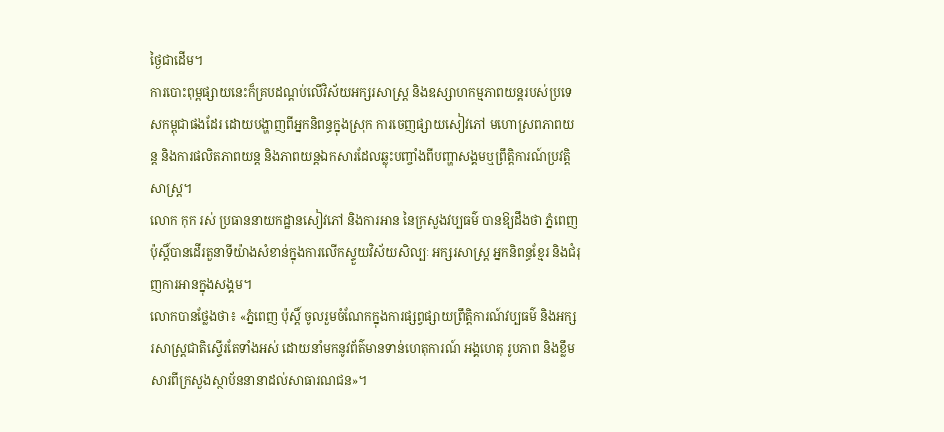ថ្ងៃជាដើម។
ការបោះពុម្ពផ្សាយនេះក៏គ្របដណ្តប់លើវិស័យអក្សរសាស្ត្រ និងឧស្សាហកម្មភាពយន្តរបស់ប្រទេសកម្ពុជាផងដែរ ដោយបង្ហាញពីអ្នកនិពន្ធក្នុងស្រុក ការចេញផ្សាយសៀវភៅ មហោស្រពភាពយន្ត និងការផលិតភាពយន្ត និងភាពយន្តឯកសារដែលឆ្លុះបញ្ចាំងពីបញ្ហាសង្គមឬព្រឹត្តិការណ៍ប្រវត្តិសាស្ត្រ។
លោក កុក រស់ ប្រធាននាយកដ្ឋានសៀវភៅ និងការអាន នៃក្រសួងវប្បធម៌ បានឱ្យដឹងថា ភ្នំពេញប៉ុស្តិ៍បានដើរតួនាទីយ៉ាងសំខាន់ក្នុងការលើកស្ទួយវិស័យសិល្បៈ អក្សរសាស្ត្រ អ្នកនិពន្ធខ្មែរ និងជំរុញការអានក្នុងសង្គម។
លោកបានថ្លែងថា៖ «ភ្នំពេញ ប៉ុស្តិ៍ ចូលរួមចំណែកក្នុងការផ្សព្វផ្សាយព្រឹត្តិការណ៍វប្បធម៌ និងអក្សរសាស្ត្រជាតិស្ទើរតែទាំងអស់ ដោយនាំមកនូវព័ត៌មានទាន់ហេតុការណ៍ អង្គហេតុ រូបភាព និងខ្លឹមសារពីក្រសួងស្ថាប័ននានាដល់សាធារណជន»។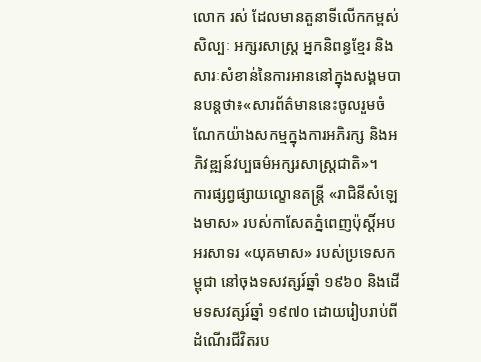លោក រស់ ដែលមានតួនាទីលើកកម្ពស់សិល្បៈ អក្សរសាស្ត្រ អ្នកនិពន្ធខ្មែរ និងសារៈសំខាន់នៃការអាននៅក្នុងសង្គមបានបន្ដថា៖«សារព័ត៌មាននេះចូលរួមចំណែកយ៉ាងសកម្មក្នុងការអភិរក្ស និងអភិវឌ្ឍន៍វប្បធម៌អក្សរសាស្ត្រជាតិ»។
ការផ្សព្វផ្សាយល្ខោនតន្ត្រី «រាជិនីសំឡេងមាស» របស់កាសែតភ្នំពេញប៉ុស្តិ៍អបអរសាទរ «យុគមាស» របស់ប្រទេសកម្ពុជា នៅចុងទសវត្សរ៍ឆ្នាំ ១៩៦០ និងដើមទសវត្សរ៍ឆ្នាំ ១៩៧០ ដោយរៀបរាប់ពីដំណើរជីវិតរប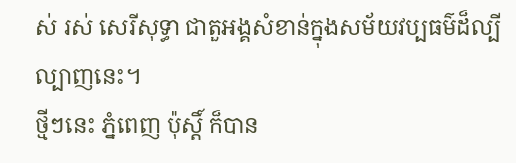ស់ រស់ សេរីសុទ្ធា ជាតួអង្គសំខាន់ក្នុងសម័យវប្បធម៌ដ៏ល្បីល្បាញនេះ។
ថ្មីៗនេះ ភ្នំពេញ ប៉ុស្ដិ៍ ក៏បាន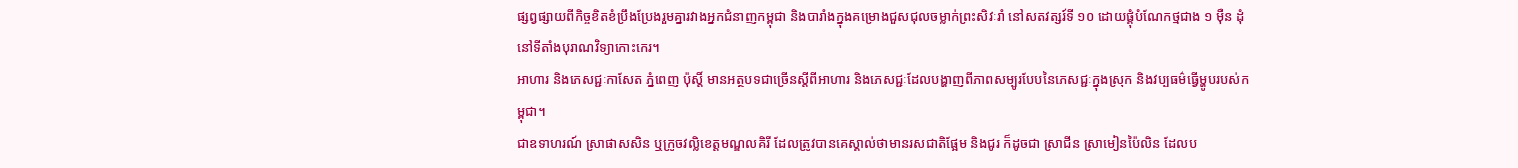ផ្សព្វផ្សាយពីកិច្ចខិតខំប្រឹងប្រែងរួមគ្នារវាងអ្នកជំនាញកម្ពុជា និងបារាំងក្នុងគម្រោងជួសជុលចម្លាក់ព្រះសិវៈរាំ នៅសតវត្សរ៍ទី ១០ ដោយផ្គុំបំណែកថ្មជាង ១ ម៉ឺន ដុំនៅទីតាំងបុរាណវិទ្យាកោះកេរ។
អាហារ និងភេសជ្ជៈកាសែត ភ្នំពេញ ប៉ុស្តិ៍ មានអត្ថបទជាច្រើនស្តីពីអាហារ និងភេសជ្ជៈដែលបង្ហាញពីភាពសម្បូរបែបនៃភេសជ្ជៈក្នុងស្រុក និងវប្បធម៌ធ្វើម្ហូបរបស់កម្ពុជា។
ជាឧទាហរណ៍ ស្រាផាសសិន ឬក្រូចវល្លិខេត្តមណ្ឌលគិរី ដែលត្រូវបានគេស្គាល់ថាមានរសជាតិផ្អែម និងជូរ ក៏ដូចជា ស្រាជីន ស្រាមៀនប៉ៃលិន ដែលប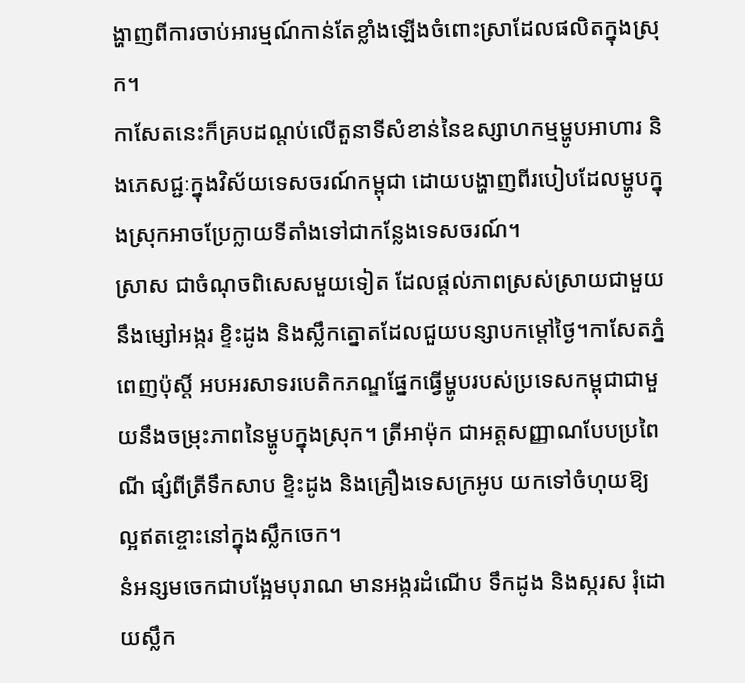ង្ហាញពីការចាប់អារម្មណ៍កាន់តែខ្លាំងឡើងចំពោះស្រាដែលផលិតក្នុងស្រុក។
កាសែតនេះក៏គ្របដណ្តប់លើតួនាទីសំខាន់នៃឧស្សាហកម្មម្ហូបអាហារ និងភេសជ្ជៈក្នុងវិស័យទេសចរណ៍កម្ពុជា ដោយបង្ហាញពីរបៀបដែលម្ហូបក្នុងស្រុកអាចប្រែក្លាយទីតាំងទៅជាកន្លែងទេសចរណ៍។
ស្រាស ជាចំណុចពិសេសមួយទៀត ដែលផ្តល់ភាពស្រស់ស្រាយជាមួយនឹងម្សៅអង្ករ ខ្ទិះដូង និងស្លឹកត្នោតដែលជួយបន្សាបកម្ដៅថ្ងៃ។កាសែតភ្នំពេញប៉ុស្តិ៍ អបអរសាទរបេតិកភណ្ឌផ្នែកធ្វើម្ហូបរបស់ប្រទេសកម្ពុជាជាមួយនឹងចម្រុះភាពនៃម្ហូបក្នុងស្រុក។ ត្រីអាម៉ុក ជាអត្ដសញ្ញាណបែបប្រពៃណី ផ្សំពីត្រីទឹកសាប ខ្ទិះដូង និងគ្រឿងទេសក្រអូប យកទៅចំហុយឱ្យល្អឥតខ្ចោះនៅក្នុងស្លឹកចេក។
នំអន្សមចេកជាបង្អែមបុរាណ មានអង្ករដំណើប ទឹកដូង និងស្ករស រុំដោយស្លឹក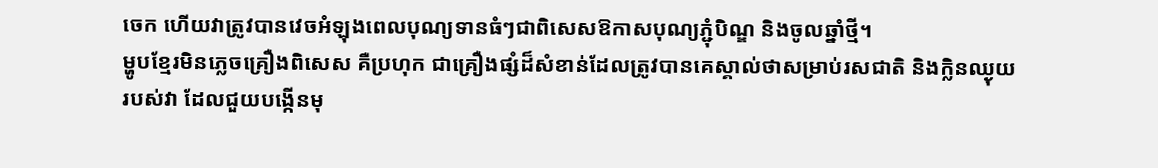ចេក ហើយវាត្រូវបានវេចអំឡុងពេលបុណ្យទានធំៗជាពិសេសឱកាសបុណ្យភ្ជុំបិណ្ឌ និងចូលឆ្នាំថ្មី។
ម្ហូបខ្មែរមិនភ្លេចគ្រឿងពិសេស គឺប្រហុក ជាគ្រឿងផ្សំដ៏សំខាន់ដែលត្រូវបានគេស្គាល់ថាសម្រាប់រសជាតិ និងក្លិនឈ្ងុយរបស់វា ដែលជួយបង្កើនមុ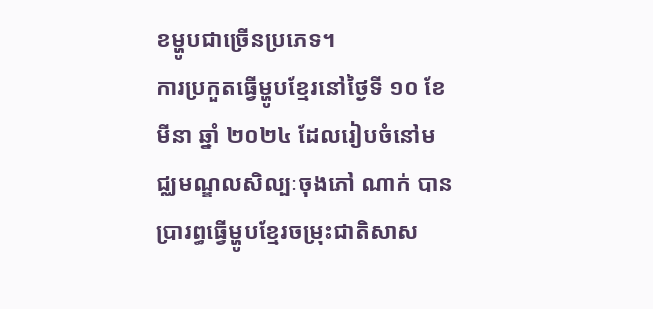ខម្ហូបជាច្រើនប្រភេទ។
ការប្រកួតធ្វើម្ហូបខ្មែរនៅថ្ងៃទី ១០ ខែមីនា ឆ្នាំ ២០២៤ ដែលរៀបចំនៅមជ្ឈមណ្ឌលសិល្បៈចុងភៅ ណាក់ បានប្រារព្ធធ្វើម្ហូបខ្មែរចម្រុះជាតិសាស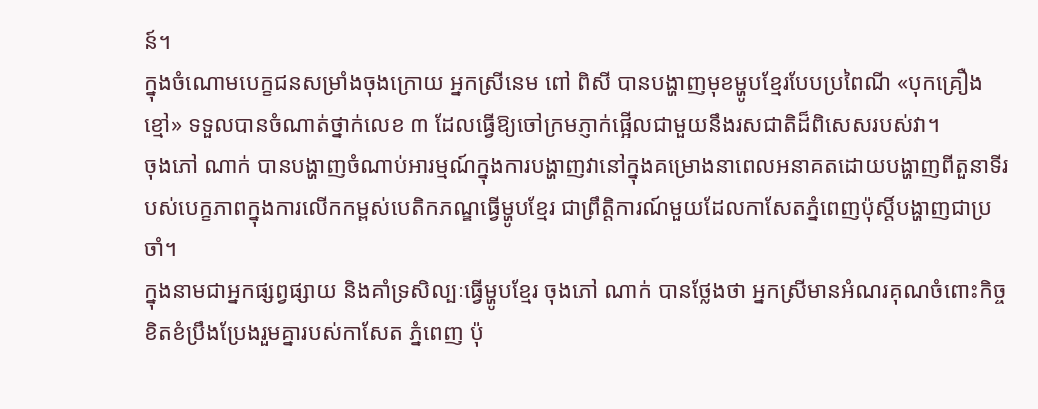ន៍។
ក្នុងចំណោមបេក្ខជនសម្រាំងចុងក្រោយ អ្នកស្រីនេម ពៅ ពិសី បានបង្ហាញមុខម្ហូបខ្មែរបែបប្រពៃណី «បុកគ្រឿងខ្មៅ» ទទួលបានចំណាត់ថ្នាក់លេខ ៣ ដែលធ្វើឱ្យចៅក្រមភ្ញាក់ផ្អើលជាមួយនឹងរសជាតិដ៏ពិសេសរបស់វា។
ចុងភៅ ណាក់ បានបង្ហាញចំណាប់អារម្មណ៍ក្នុងការបង្ហាញវានៅក្នុងគម្រោងនាពេលអនាគតដោយបង្ហាញពីតួនាទីរបស់បេក្ខភាពក្នុងការលើកកម្ពស់បេតិកភណ្ឌធ្វើម្ហូបខ្មែរ ជាព្រឹត្តិការណ៍មួយដែលកាសែតភ្នំពេញប៉ុស្តិ៍បង្ហាញជាប្រចាំ។
ក្នុងនាមជាអ្នកផ្សព្វផ្សាយ និងគាំទ្រសិល្បៈធ្វើម្ហូបខ្មែរ ចុងភៅ ណាក់ បានថ្លែងថា អ្នកស្រីមានអំណរគុណចំពោះកិច្ចខិតខំប្រឹងប្រែងរួមគ្នារបស់កាសែត ភ្នំពេញ ប៉ុ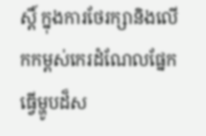ស្តិ៍ ក្នុងការថែរក្សានិងលើកកម្ពស់កេរដំណែលផ្នែកធ្វើម្ហូបដ៏ស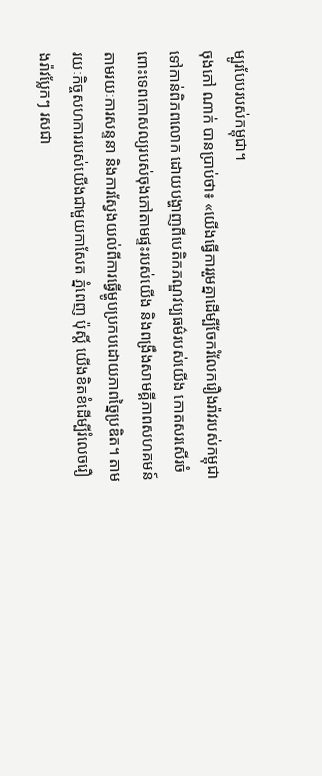ម្បូរបែបរបស់កម្ពុជា។
ចុងភៅ ណាក់ បានប្រាប់ថា៖ «យើងធ្វើការរួមគ្នាដើម្បីចែករំលែករឿងរ៉ាវរបស់កម្ពុជា ទៅកាន់ពិភពលោក ដោយបង្ហាញពីបេតិកភណ្ឌវប្បធម៌របស់យើង កោតសរសើរចំពោះទេពកោសល្យរបស់ចុងភៅតាមផ្ទះរបស់យើង និងពង្រឹងសាមគ្គីភាពសហគមន៍តាមរយៈការសន្ទនា និងការស្វែងយល់ពីការធ្វើម្ហូបប្រកបដោយភាពច្នៃប្រឌិត។ តាមរយៈកិច្ចសហការរបស់យើងជាមួយកាសែត ភ្នំពេញ ប៉ុស្តិ៍ យើងខិតខំដើម្បីរំលេចរឿងរ៉ាវប្លែកៗ រសជា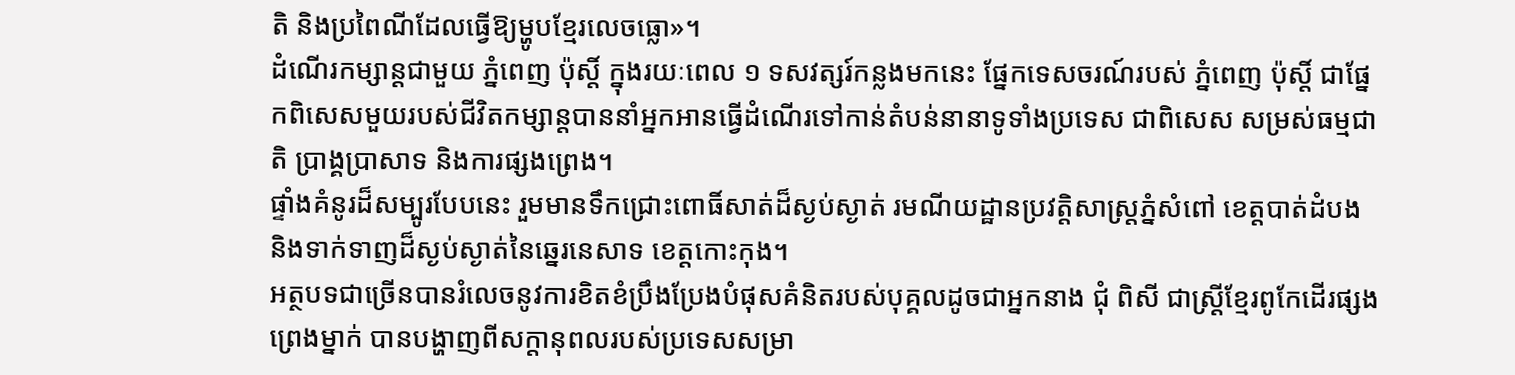តិ និងប្រពៃណីដែលធ្វើឱ្យម្ហូបខ្មែរលេចធ្លោ»។
ដំណើរកម្សាន្ដជាមួយ ភ្នំពេញ ប៉ុស្តិ៍ ក្នុងរយៈពេល ១ ទសវត្សរ៍កន្លងមកនេះ ផ្នែកទេសចរណ៍របស់ ភ្នំពេញ ប៉ុស្តិ៍ ជាផ្នែកពិសេសមួយរបស់ជីវិតកម្សាន្ដបាននាំអ្នកអានធ្វើដំណើរទៅកាន់តំបន់នានាទូទាំងប្រទេស ជាពិសេស សម្រស់ធម្មជាតិ ប្រាង្គប្រាសាទ និងការផ្សងព្រេង។
ផ្ទាំងគំនូរដ៏សម្បូរបែបនេះ រួមមានទឹកជ្រោះពោធិ៍សាត់ដ៏ស្ងប់ស្ងាត់ រមណីយដ្ឋានប្រវត្តិសាស្ត្រភ្នំសំពៅ ខេត្តបាត់ដំបង និងទាក់ទាញដ៏ស្ងប់ស្ងាត់នៃឆ្នេរនេសាទ ខេត្តកោះកុង។
អត្ថបទជាច្រើនបានរំលេចនូវការខិតខំប្រឹងប្រែងបំផុសគំនិតរបស់បុគ្គលដូចជាអ្នកនាង ជុំ ពិសី ជាស្ដ្រីខ្មែរពូកែដើរផ្សងព្រេងម្នាក់ បានបង្ហាញពីសក្តានុពលរបស់ប្រទេសសម្រា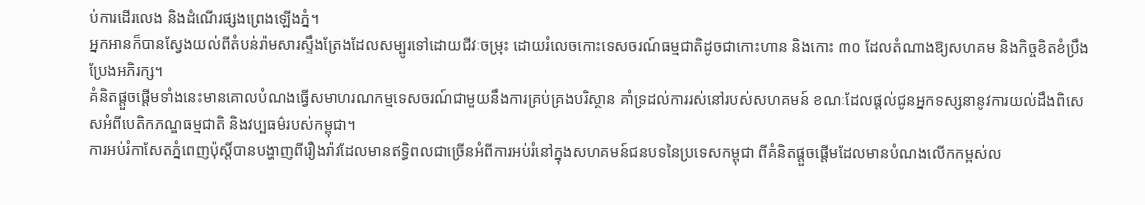ប់ការដើរលេង និងដំណើរផ្សងព្រេងឡើងភ្នំ។
អ្នកអានក៏បានស្វែងយល់ពីតំបន់រ៉ាមសារស្ទឹងត្រែងដែលសម្បូរទៅដោយជីវៈចម្រុះ ដោយរំលេចកោះទេសចរណ៍ធម្មជាតិដូចជាកោះហាន និងកោះ ៣០ ដែលតំណាងឱ្យសហគម និងកិច្ចខិតខំប្រឹងប្រែងអភិរក្ស។
គំនិតផ្តួចផ្តើមទាំងនេះមានគោលបំណងធ្វើសមាហរណកម្មទេសចរណ៍ជាមួយនឹងការគ្រប់គ្រងបរិស្ថាន គាំទ្រដល់ការរស់នៅរបស់សហគមន៍ ខណៈដែលផ្តល់ជូនអ្នកទស្សនានូវការយល់ដឹងពិសេសអំពីបេតិកភណ្ឌធម្មជាតិ និងវប្បធម៌របស់កម្ពុជា។
ការអប់រំកាសែតភ្នំពេញប៉ុស្តិ៍បានបង្ហាញពីរឿងរ៉ាវដែលមានឥទ្ធិពលជាច្រើនអំពីការអប់រំនៅក្នុងសហគមន៍ជនបទនៃប្រទេសកម្ពុជា ពីគំនិតផ្តួចផ្តើមដែលមានបំណងលើកកម្ពស់ល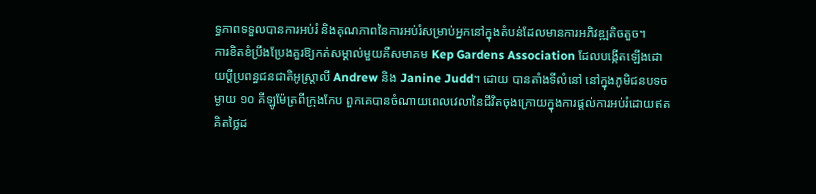ទ្ធភាពទទួលបានការអប់រំ និងគុណភាពនៃការអប់រំសម្រាប់អ្នកនៅក្នុងតំបន់ដែលមានការអភិវឌ្ឍតិចតួច។
ការខិតខំប្រឹងប្រែងគួរឱ្យកត់សម្គាល់មួយគឺសមាគម Kep Gardens Association ដែលបង្កើតឡើងដោយប្តីប្រពន្ធជនជាតិអូស្ត្រាលី Andrew និង Janine Judd។ ដោយ បានតាំងទីលំនៅ នៅក្នុងភូមិជនបទចម្ងាយ ១០ គីឡូម៉ែត្រពីក្រុងកែប ពួកគេបានចំណាយពេលវេលានៃជីវិតចុងក្រោយក្នុងការផ្តល់ការអប់រំដោយឥតគិតថ្លៃដ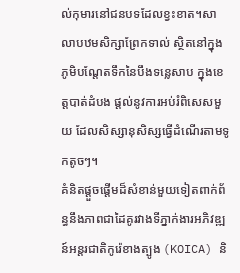ល់កុមារនៅជនបទដែលខ្វះខាត។សាលាបឋមសិក្សាព្រែកទាល់ ស្ថិតនៅក្នុងភូមិបណ្តែតទឹកនៃបឹងទន្លេសាប ក្នុងខេត្តបាត់ដំបង ផ្តល់នូវការអប់រំពិសេសមួយ ដែលសិស្សានុសិស្សធ្វើដំណើរតាមទូកតូចៗ។
គំនិតផ្តួចផ្តើមដ៏សំខាន់មួយទៀតពាក់ព័ន្ធនឹងភាពជាដៃគូរវាងទីភ្នាក់ងារអភិវឌ្ឍន៍អន្តរជាតិកូរ៉េខាងត្បូង (KOICA) និ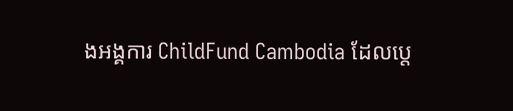ងអង្គការ ChildFund Cambodia ដែលប្តេ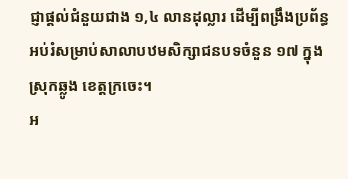ជ្ញាផ្តល់ជំនួយជាង ១,៤ លានដុល្លារ ដើម្បីពង្រឹងប្រព័ន្ធអប់រំសម្រាប់សាលាបឋមសិក្សាជនបទចំនួន ១៧ ក្នុងស្រុកឆ្លូង ខេត្តក្រចេះ។
អ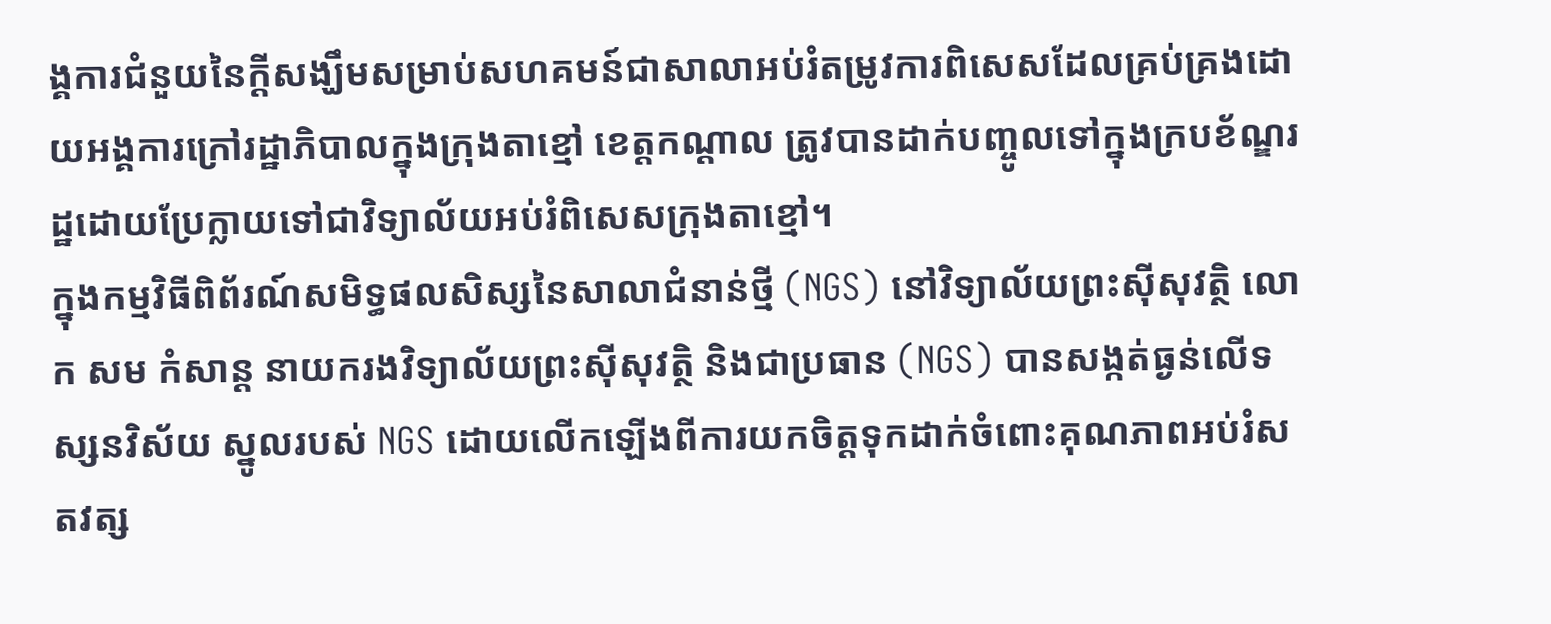ង្គការជំនួយនៃក្ដីសង្ឃឹមសម្រាប់សហគមន៍ជាសាលាអប់រំតម្រូវការពិសេសដែលគ្រប់គ្រងដោយអង្គការក្រៅរដ្ឋាភិបាលក្នុងក្រុងតាខ្មៅ ខេត្តកណ្តាល ត្រូវបានដាក់បញ្ចូលទៅក្នុងក្របខ័ណ្ឌរដ្ឋដោយប្រែក្លាយទៅជាវិទ្យាល័យអប់រំពិសេសក្រុងតាខ្មៅ។
ក្នុងកម្មវិធីពិព័រណ៍សមិទ្ធផលសិស្សនៃសាលាជំនាន់ថ្មី (NGS) នៅវិទ្យាល័យព្រះស៊ីសុវត្ថិ លោក សម កំសាន្ដ នាយករងវិទ្យាល័យព្រះស៊ីសុវត្ថិ និងជាប្រធាន (NGS) បានសង្កត់ធ្ងន់លើទស្សនវិស័យ ស្នូលរបស់ NGS ដោយលើកឡើងពីការយកចិត្តទុកដាក់ចំពោះគុណភាពអប់រំសតវត្ស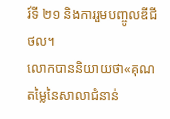រ៍ទី ២១ និងការរួមបញ្ចូលឌីជីថល។
លោកបាននិយាយថា«គុណ តម្លៃនៃសាលាជំនាន់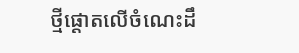ថ្មីផ្ដោតលើចំណេះដឹ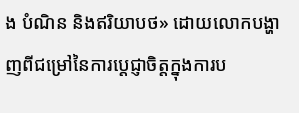ង បំណិន និងឥរិយាបថ» ដោយលោកបង្ហាញពីជម្រៅនៃការប្តេជ្ញាចិត្តក្នុងការប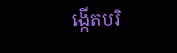ង្កើតបរិ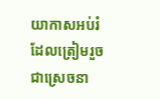យាកាសអប់រំដែលត្រៀមរួចជាស្រេចនា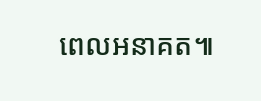ពេលអនាគត៕